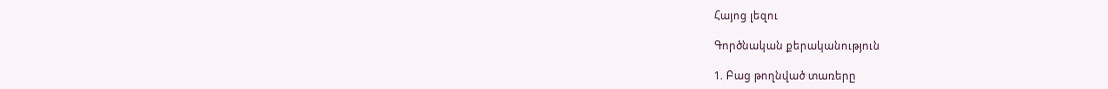Հայոց լեզու

Գործնական քերականություն

1. Բաց թողնված տառերը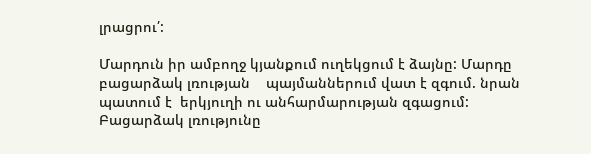լրացրու՛:

Մարդուն իր ամբողջ կյանքում ուղեկցում է ձայնը: Մարդը բացարձակ լռության    պայմաններում վատ է զգում. նրան պատում է  երկյուղի ու անհարմարության զգացում: Բացարձակ լռությունը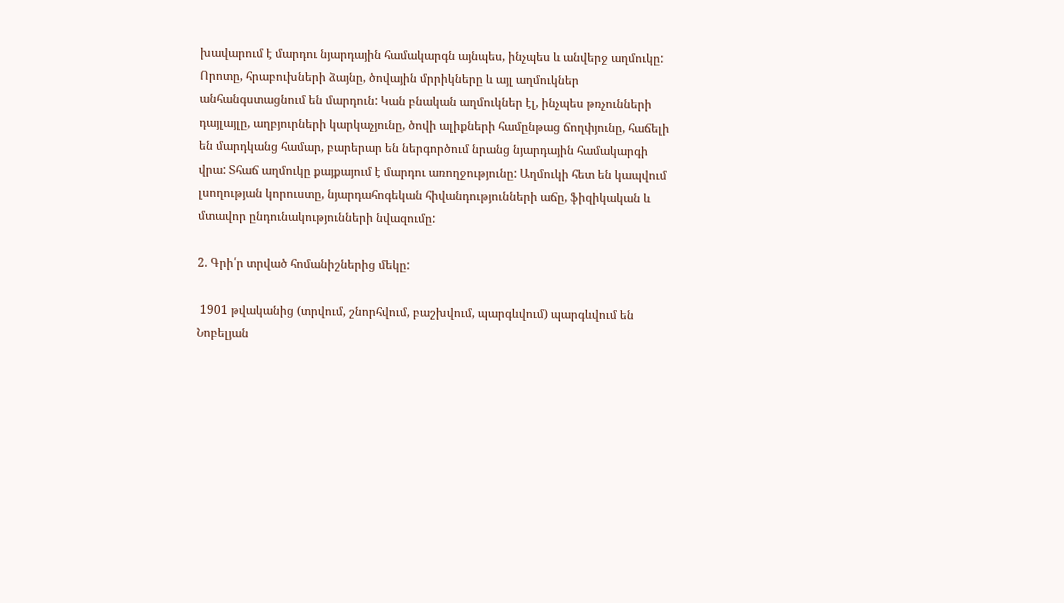խավարում է մարդու նյարդային համակարգն այնպես, ինչպես և անվերջ աղմուկը: Որոտը, հրաբուխների ձայնը, ծովային մրրիկները և այլ աղմուկներ անհանգստացնում են մարդուն: Կան բնական աղմուկներ էլ, ինչպես թռչունների դայլայլը, աղբյուրների կարկաչյունը, ծովի ալիքների համընթաց ճողփյունը, հաճելի են մարդկանց համար, բարերար են ներգործում նրանց նյարդային համակարգի վրա: Տհաճ աղմուկը քայքայում է մարդու առողջությունը: Աղմուկի հետ են կապվում լսողության կորուստը, նյարդահոգեկան հիվանդությունների աճը, ֆիզիկական և մտավոր ընդունակությունների նվազումը:

2. Գրի՛ր տրված հոմանիշներից մեկը:

 1901 թվականից (տրվում, շնորհվում, բաշխվում, պարգևվում) պարգևվում են Նոբելյան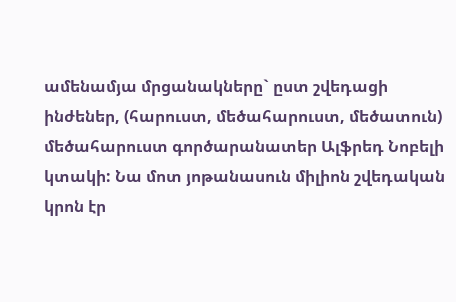ամենամյա մրցանակները` ըստ շվեդացի ինժեներ, (հարուստ, մեծահարուստ, մեծատուն) մեծահարուստ գործարանատեր Ալֆրեդ Նոբելի կտակի: Նա մոտ յոթանասուն միլիոն շվեդական կրոն էր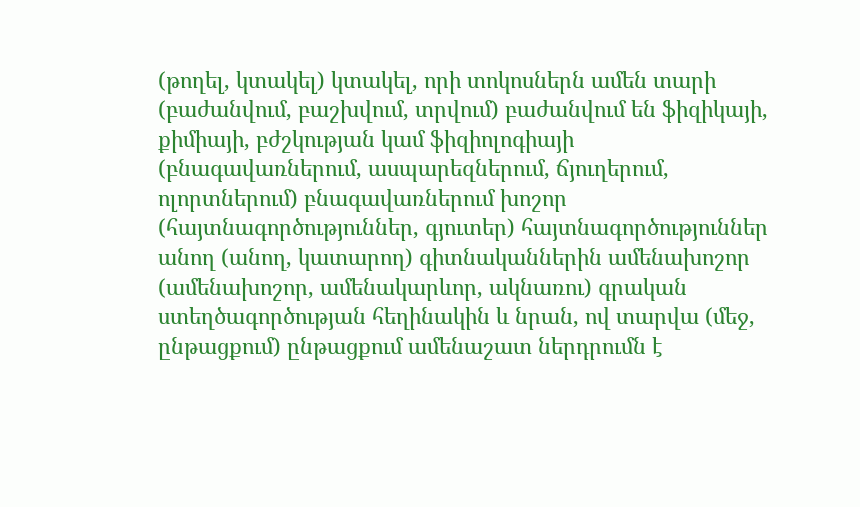(թողել, կտակել) կտակել, որի տոկոսներն ամեն տարի (բաժանվում, բաշխվում, տրվում) բաժանվում են ֆիզիկայի, քիմիայի, բժշկության կամ ֆիզիոլոգիայի (բնագավառներում, ասպարեզներում, ճյուղերում, ոլորտներում) բնագավառներում խոշոր (հայտնագործություններ, գյուտեր) հայտնագործություններ անող (անող, կատարող) գիտնականներին ամենախոշոր (ամենախոշոր, ամենակարևոր, ակնառու) գրական ստեղծագործության հեղինակին և նրան, ով տարվա (մեջ, ընթացքում) ընթացքում ամենաշատ ներդրումն է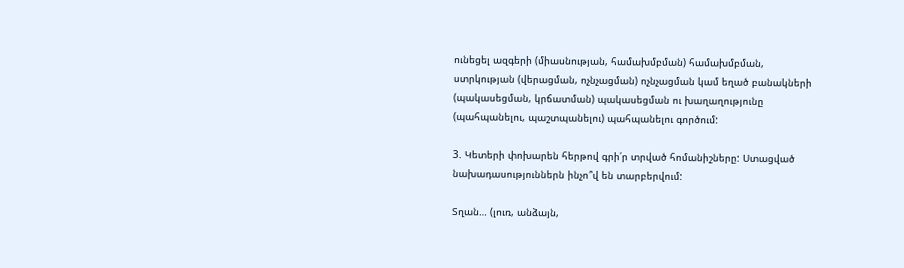ունեցել ազգերի (միասնության, համախմբման) համախմբման, ստրկության (վերացման, ոչնչացման) ոչնչացման կամ եղած բանակների (պակասեցման, կրճատման) պակասեցման ու խաղաղությունը (պահպանելու, պաշտպանելու) պահպանելու գործում:

3. Կետերի փոխարեն հերթով գրի՛ր տրված հոմանիշները: Ստացված նախադասություններն ինչո՞վ են տարբերվում:

Տղան… (լուռ, անձայն,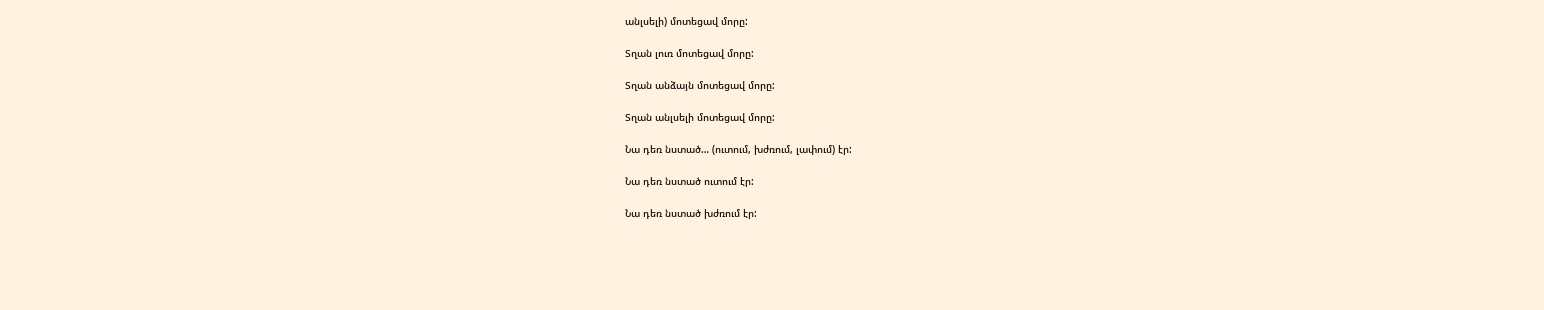անլսելի) մոտեցավ մորը:

Տղան լուռ մոտեցավ մորը:

Տղան անձայն մոտեցավ մորը:

Տղան անլսելի մոտեցավ մորը:

Նա դեռ նստած… (ուտում, խժռում, լափում) էր:

Նա դեռ նստած ուտում էր:

Նա դեռ նստած խժռում էր: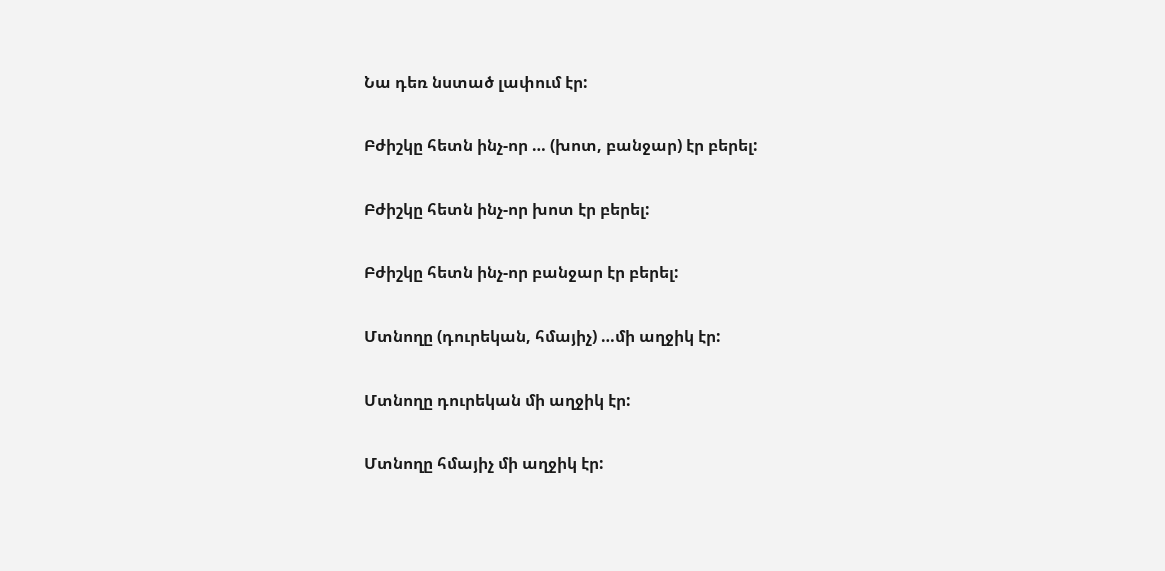Նա դեռ նստած լափում էր:

Բժիշկը հետն ինչ-որ … (խոտ, բանջար) էր բերել:

Բժիշկը հետն ինչ-որ խոտ էր բերել:

Բժիշկը հետն ինչ-որ բանջար էր բերել:

Մտնողը (դուրեկան, հմայիչ) …մի աղջիկ էր:

Մտնողը դուրեկան մի աղջիկ էր:

Մտնողը հմայիչ մի աղջիկ էր: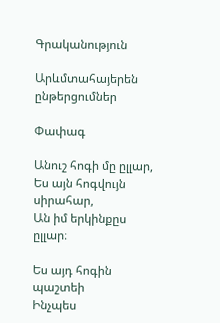Գրականություն

Արևմտահայերեն ընթերցումներ

Փափագ

Անուշ հոգի մը ըլլար,
Ես այն հոգվույն սիրահար,
Ան իմ երկինքըս ըլլար։

Ես այդ հոգին պաշտեի
Ինչպես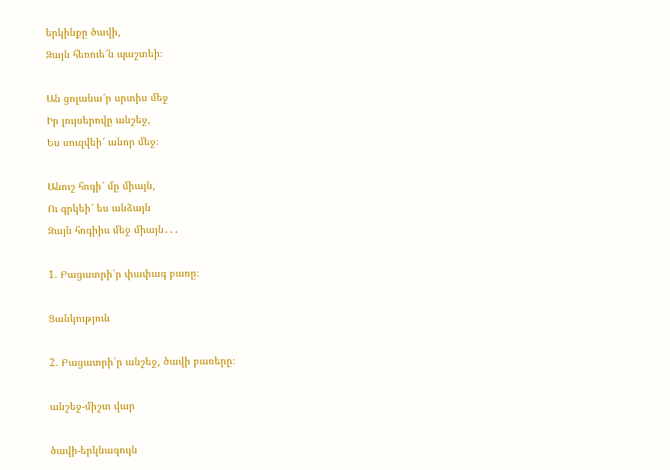երկինքը ծավի,
Զայն հեռուե՜ն պաշտեի։

Ան ցոլանա՜ր սրտիս մեջ
Իր լույսերովը անշեջ,
Ես սուզվեի՜ անոր մեջ։

Անուշ հոգի՜ մը միայն,
Ու գրկեի՜ ես անձայն
Զայն հոգիիս մեջ միայն․․․

1. Բացատրի՛ր փափագ բառը։

Ցանկություն

2. Բացատրի՛ր անշեջ, ծավի բառերը։

անշեջ-միշտ վար

ծավի-երկնագույն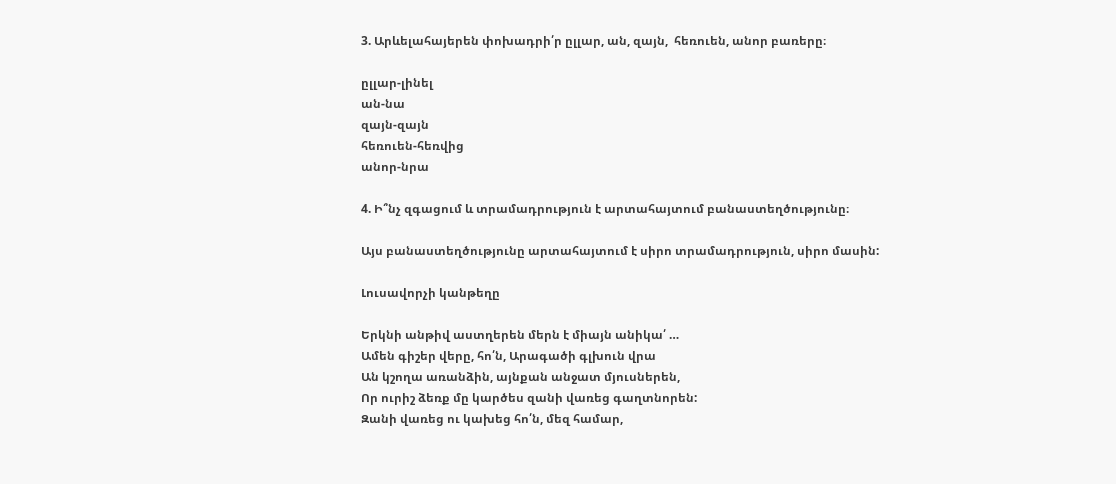3. Արևելահայերեն փոխադրի՛ր ըլլար, ան, զայն,  հեռուեն, անոր բառերը։

ըլլար-լինել
ան-նա
զայն-զայն
հեռուեն-հեռվից
անոր-նրա

4. Ի՞նչ զգացում և տրամադրություն է արտահայտում բանաստեղծությունը։

Այս բանաստեղծությունը արտահայտում է սիրո տրամադրություն, սիրո մասին:

Լուսավորչի կանթեղը

Երկնի անթիվ աստղերեն մերն է միայն անիկա՛ …
Ամեն գիշեր վերը, հո՛ն, Արագածի գլխուն վրա
Ան կշողա առանձին, այնքան անջատ մյուսներեն,
Որ ուրիշ ձեռք մը կարծես զանի վառեց գաղտնորեն:
Զանի վառեց ու կախեց հո՛ն, մեզ համար,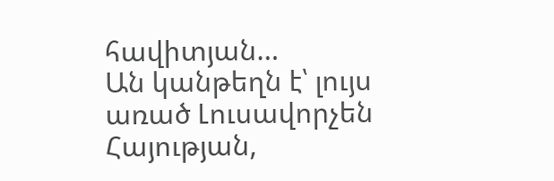հավիտյան…
Ան կանթեղն է՝ լույս առած Լուսավորչեն Հայության,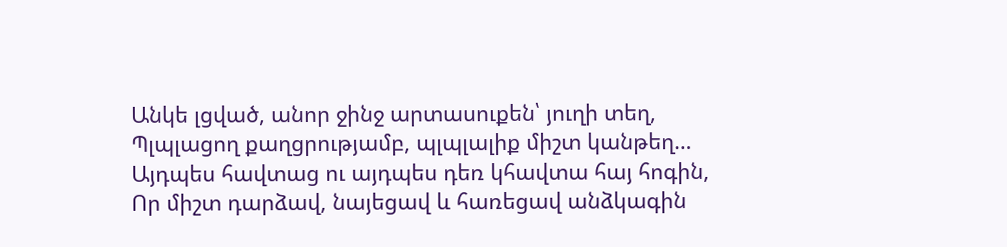Անկե լցված, անոր ջինջ արտասուքեն՝ յուղի տեղ,
Պլպլացող քաղցրությամբ, պլպլալիք միշտ կանթեղ…
Այդպես հավտաց ու այդպես դեռ կհավտա հայ հոգին,
Որ միշտ դարձավ, նայեցավ և հառեցավ անձկագին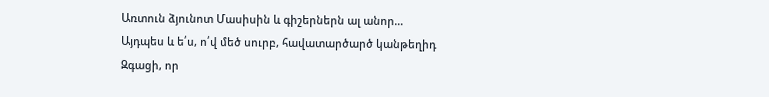Առտուն ձյունոտ Մասիսին և գիշերներն ալ անոր…
Այդպես և ե՛ս, ո՛վ մեծ սուրբ, հավատարծարծ կանթեղիդ
Զգացի, որ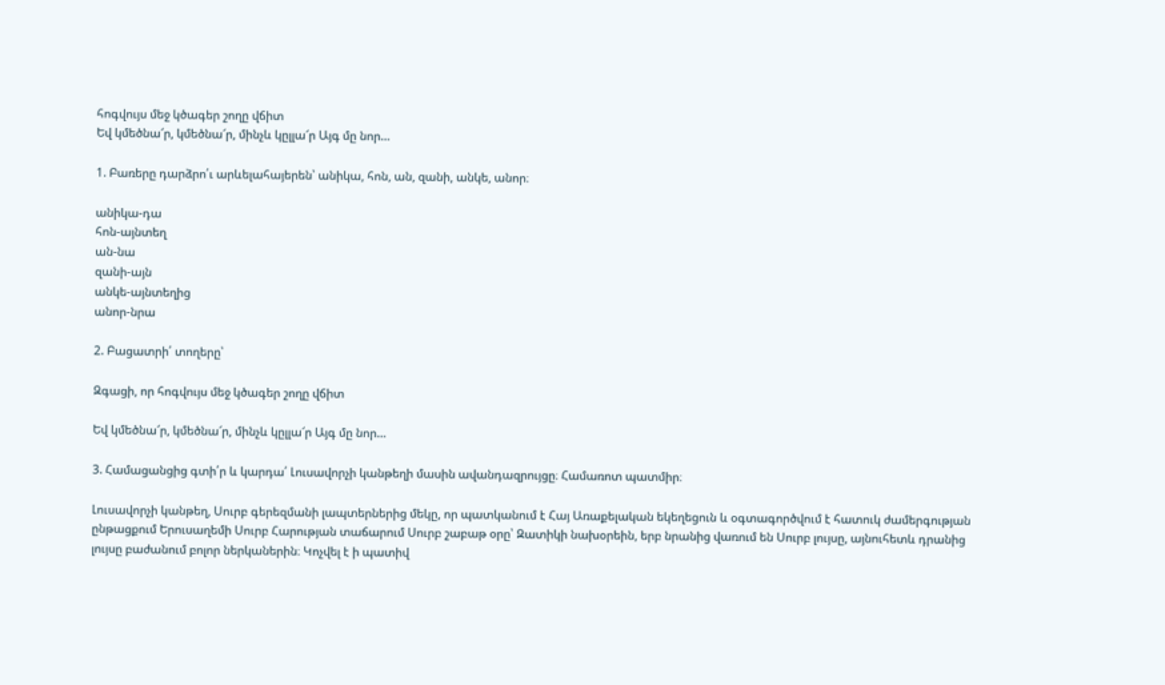հոգվույս մեջ կծագեր շողը վճիտ
Եվ կմեծնա՜ր, կմեծնա՜ր, մինչև կըլլա՜ր Այգ մը նոր…

1. Բառերը դարձրո՛ւ արևելահայերեն՝ անիկա, հոն, ան, զանի, անկե, անոր։

անիկա-դա
հոն-այնտեղ
ան-նա
զանի-այն
անկե-այնտեղից
անոր-նրա

2. Բացատրի՛ տողերը՝

Զգացի, որ հոգվույս մեջ կծագեր շողը վճիտ

Եվ կմեծնա՜ր, կմեծնա՜ր, մինչև կըլլա՜ր Այգ մը նոր…

3. Համացանցից գտի՛ր և կարդա՛ Լուսավորչի կանթեղի մասին ավանդազրույցը։ Համառոտ պատմիր։

Լուսավորչի կանթեղ, Սուրբ գերեզմանի լապտերներից մեկը, որ պատկանում է Հայ Առաքելական եկեղեցուն և օգտագործվում է հատուկ ժամերգության ընթացքում Երուսաղեմի Սուրբ Հարության տաճարում Սուրբ շաբաթ օրը՝ Զատիկի նախօրեին, երբ նրանից վառում են Սուրբ լույսը, այնուհետև դրանից լույսը բաժանում բոլոր ներկաներին։ Կոչվել է ի պատիվ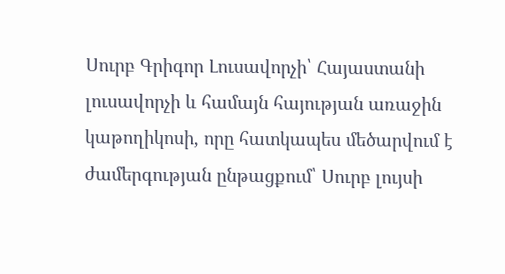Սուրբ Գրիգոր Լուսավորչի՝ Հայաստանի լուսավորչի և համայն հայության առաջին կաթողիկոսի, որը հատկապես մեծարվում է ժամերգության ընթացքում՝ Սուրբ լույսի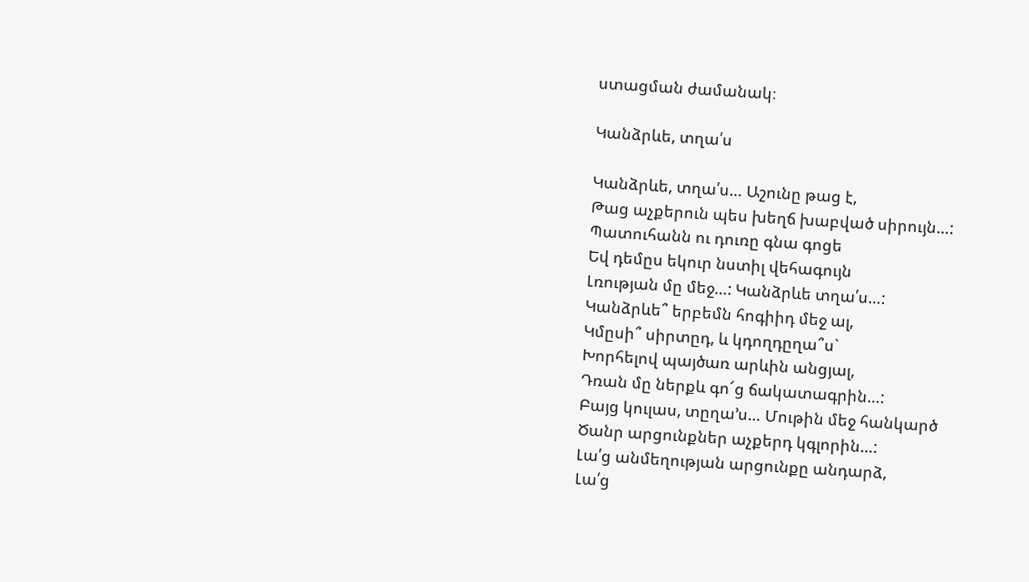ստացման ժամանակ։

Կանձրևե, տղա՛ս

Կանձրևե, տղա՛ս… Աշունը թաց է,
Թաց աչքերուն պես խեղճ խաբված սիրույն…:
Պատուհանն ու դուռը գնա գոցե
Եվ դեմըս եկուր նստիլ վեհագույն
Լռության մը մեջ…: Կանձրևե տղա՛ս…:
Կանձրևե՞ երբեմն հոգիիդ մեջ ալ,
Կմըսի՞ սիրտըդ, և կդողդըղա՞ս`
Խորհելով պայծառ արևին անցյալ,
Դռան մը ներքև գո՜ց ճակատագրին…:
Բայց կուլաս, տըղա’ս… Մութին մեջ հանկարծ
Ծանր արցունքներ աչքերդ կգլորին…:
Լա՛ց անմեղության արցունքը անդարձ,
Լա՛ց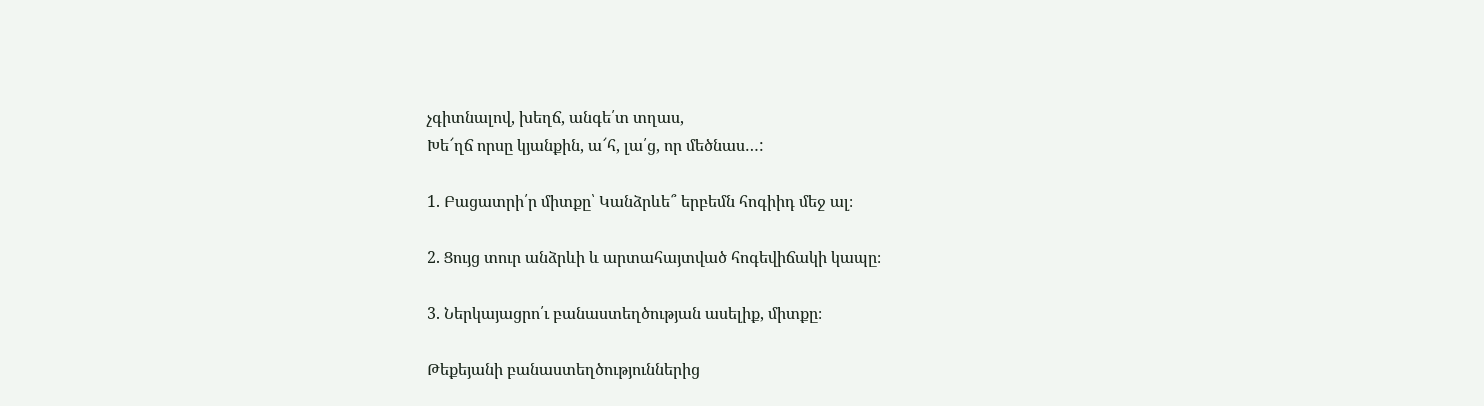չգիտնալով, խեղճ, անգե՛տ տղաս,
Խե՜ղճ որսը կյանքին, ա՜հ, լա՛ց, որ մեծնաս…:

1. Բացատրի՛ր միտքը՝ Կանձրևե՞ երբեմն հոգիիդ մեջ ալ։

2. Ցույց տուր անձրևի և արտահայտված հոգեվիճակի կապը։

3. Ներկայացրո՛ւ բանաստեղծության ասելիք, միտքը։

Թեքեյանի բանաստեղծություններից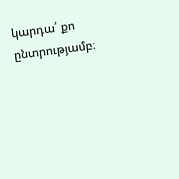կարդա՛ քո ընտրությամբ։